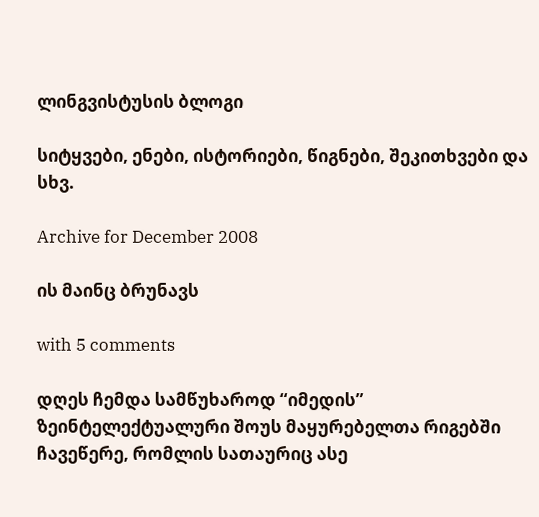ლინგვისტუსის ბლოგი

სიტყვები, ენები, ისტორიები, წიგნები, შეკითხვები და სხვ.

Archive for December 2008

ის მაინც ბრუნავს

with 5 comments

დღეს ჩემდა სამწუხაროდ “იმედის” ზეინტელექტუალური შოუს მაყურებელთა რიგებში ჩავეწერე, რომლის სათაურიც ასე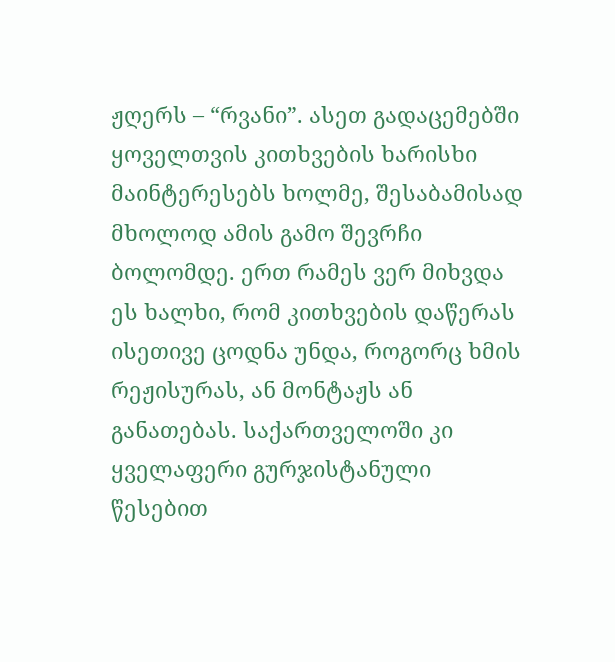ჟღერს – “რვანი”. ასეთ გადაცემებში ყოველთვის კითხვების ხარისხი მაინტერესებს ხოლმე, შესაბამისად მხოლოდ ამის გამო შევრჩი ბოლომდე. ერთ რამეს ვერ მიხვდა ეს ხალხი, რომ კითხვების დაწერას ისეთივე ცოდნა უნდა, როგორც ხმის რეჟისურას, ან მონტაჟს ან განათებას. საქართველოში კი ყველაფერი გურჯისტანული წესებით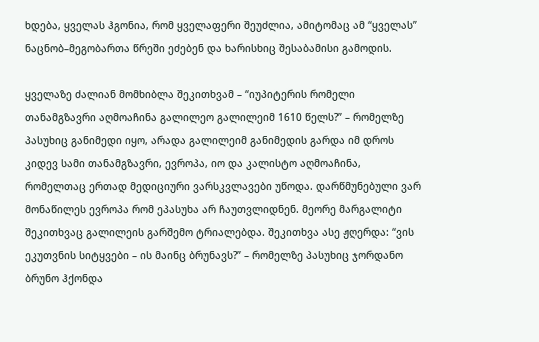ხდება, ყველას ჰგონია, რომ ყველაფერი შეუძლია, ამიტომაც ამ “ყველას” ნაცნობ–მეგობართა წრეში ეძებენ და ხარისხიც შესაბამისი გამოდის.

ყველაზე ძალიან მომხიბლა შეკითხვამ – “იუპიტერის რომელი თანამგზავრი აღმოაჩინა გალილეო გალილეიმ 1610 წელს?” – რომელზე პასუხიც განიმედი იყო, არადა გალილეიმ განიმედის გარდა იმ დროს კიდევ სამი თანამგზავრი, ევროპა, იო და კალისტო აღმოაჩინა, რომელთაც ერთად მედიციური ვარსკვლავები უწოდა. დარწმუნებული ვარ მონაწილეს ევროპა რომ ეპასუხა არ ჩაუთვლიდნენ. მეორე მარგალიტი შეკითხვაც გალილეის გარშემო ტრიალებდა. შეკითხვა ასე ჟღერდა: “ვის ეკუთვნის სიტყვები – ის მაინც ბრუნავს?” – რომელზე პასუხიც ჯორდანო ბრუნო ჰქონდა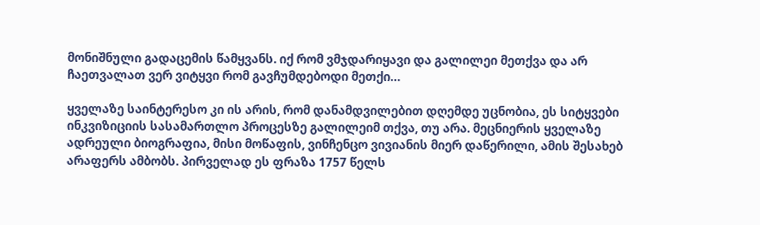მონიშნული გადაცემის წამყვანს. იქ რომ ვმჯდარიყავი და გალილეი მეთქვა და არ ჩაეთვალათ ვერ ვიტყვი რომ გავჩუმდებოდი მეთქი…

ყველაზე საინტერესო კი ის არის, რომ დანამდვილებით დღემდე უცნობია, ეს სიტყვები ინკვიზიციის სასამართლო პროცესზე გალილეიმ თქვა, თუ არა. მეცნიერის ყველაზე ადრეული ბიოგრაფია, მისი მოწაფის, ვინჩენცო ვივიანის მიერ დაწერილი, ამის შესახებ არაფერს ამბობს. პირველად ეს ფრაზა 1757 წელს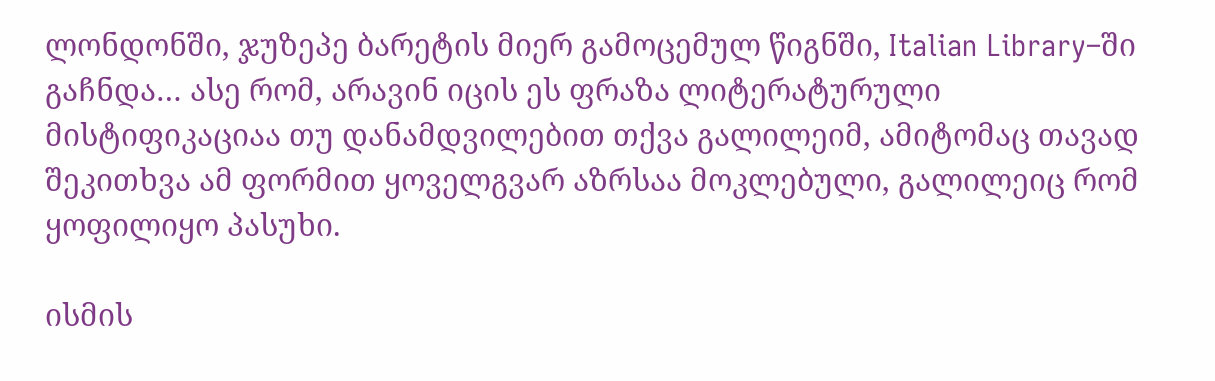ლონდონში, ჯუზეპე ბარეტის მიერ გამოცემულ წიგნში, Italian Library–ში გაჩნდა… ასე რომ, არავინ იცის ეს ფრაზა ლიტერატურული მისტიფიკაციაა თუ დანამდვილებით თქვა გალილეიმ, ამიტომაც თავად შეკითხვა ამ ფორმით ყოველგვარ აზრსაა მოკლებული, გალილეიც რომ ყოფილიყო პასუხი.

ისმის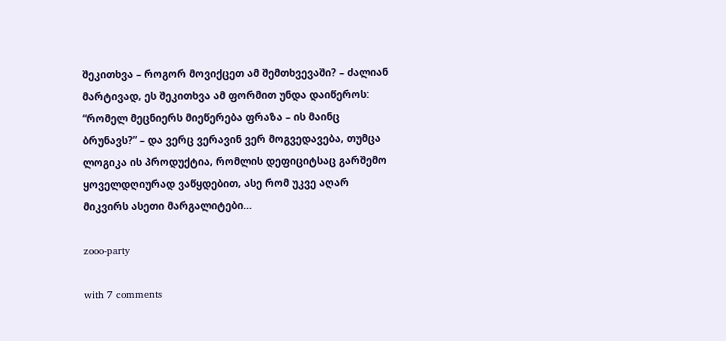შეკითხვა – როგორ მოვიქცეთ ამ შემთხვევაში? – ძალიან მარტივად, ეს შეკითხვა ამ ფორმით უნდა დაიწეროს: “რომელ მეცნიერს მიეწერება ფრაზა – ის მაინც ბრუნავს?” – და ვერც ვერავინ ვერ მოგვედავება, თუმცა ლოგიკა ის პროდუქტია, რომლის დეფიციტსაც გარშემო ყოველდღიურად ვაწყდებით, ასე რომ უკვე აღარ მიკვირს ასეთი მარგალიტები…

zooo-party

with 7 comments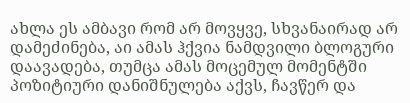ახლა ეს ამბავი რომ არ მოვყვე, სხვანაირად არ დამეძინება, აი ამას ჰქვია ნამდვილი ბლოგური დაავადება, თუმცა ამას მოცემულ მომენტში პოზიტიური დანიშნულება აქვს, ჩავწერ და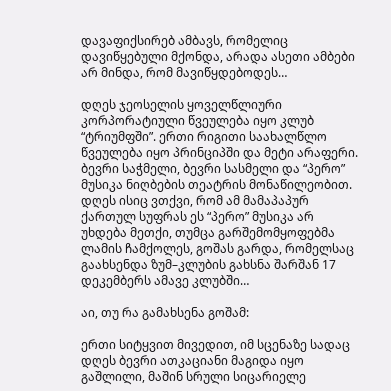დავაფიქსირებ ამბავს, რომელიც დავიწყებული მქონდა, არადა ასეთი ამბები არ მინდა, რომ მავიწყდებოდეს…

დღეს ჯეოსელის ყოველწლიური კორპორატიული წვეულება იყო კლუბ “ტრიუმფში”. ერთი რიგითი საახალწლო წვეულება იყო პრინციპში და მეტი არაფერი. ბევრი საჭმელი, ბევრი სასმელი და “პერო” მუსიკა ნიღბების თეატრის მონაწილეობით. დღეს ისიც ვთქვი, რომ ამ მამაპაპურ ქართულ სუფრას ეს “პერო” მუსიკა არ უხდება მეთქი, თუმცა გარშემომყოფებმა ლამის ჩამქოლეს, გოშას გარდა, რომელსაც გაახსენდა ზუმ–კლუბის გახსნა შარშან 17 დეკემბერს ამავე კლუბში…

აი, თუ რა გამახსენა გოშამ:

ერთი სიტყვით მივედით, იმ სცენაზე სადაც დღეს ბევრი ათკაციანი მაგიდა იყო გაშლილი, მაშინ სრული სიცარიელე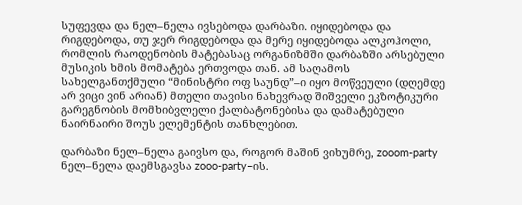სუფევდა და ნელ–ნელა ივსებოდა დარბაზი. იყიდებოდა და რიგდებოდა, თუ ჯერ რიგდებოდა და მერე იყიდებოდა ალკოჰოლი, რომლის რაოდენობის მატებასაც ორგანიზმში დარბაზში არსებული მუსიკის ხმის მომატება ერთვოდა თან. ამ საღამოს სახელგანთქმული “მინისტრი ოფ საუნდ”–ი იყო მოწვეული (დღემდე არ ვიცი ვინ არიან) მთელი თავისი ნახევრად შიშველი ეკზოტიკური გარეგნობის მომხიბვლელი ქალბატონებისა და დამატებული ნაირნაირი შოუს ელემენტის თანხლებით.

დარბაზი ნელ–ნელა გაივსო და, როგორ მაშინ ვიხუმრე, zooom-party ნელ–ნელა დაემსგავსა zooo-party–ის.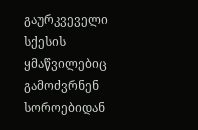გაურკვეველი სქესის ყმაწვილებიც გამოძვრნენ სოროებიდან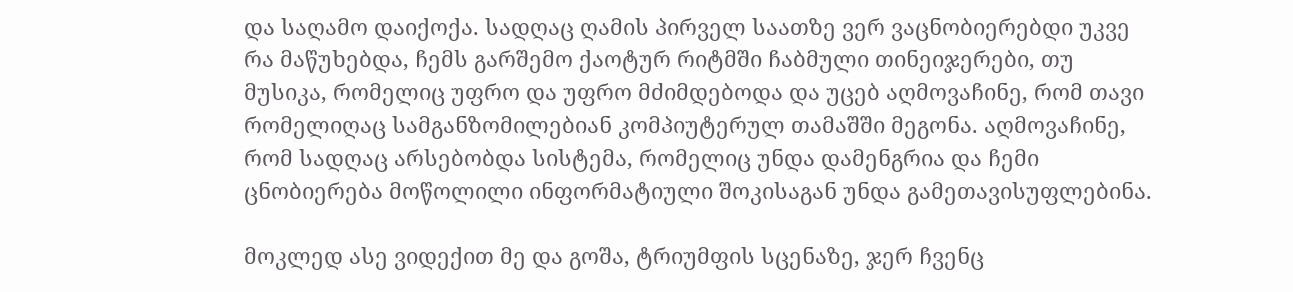და საღამო დაიქოქა. სადღაც ღამის პირველ საათზე ვერ ვაცნობიერებდი უკვე რა მაწუხებდა, ჩემს გარშემო ქაოტურ რიტმში ჩაბმული თინეიჯერები, თუ მუსიკა, რომელიც უფრო და უფრო მძიმდებოდა და უცებ აღმოვაჩინე, რომ თავი რომელიღაც სამგანზომილებიან კომპიუტერულ თამაშში მეგონა. აღმოვაჩინე, რომ სადღაც არსებობდა სისტემა, რომელიც უნდა დამენგრია და ჩემი ცნობიერება მოწოლილი ინფორმატიული შოკისაგან უნდა გამეთავისუფლებინა.

მოკლედ ასე ვიდექით მე და გოშა, ტრიუმფის სცენაზე, ჯერ ჩვენც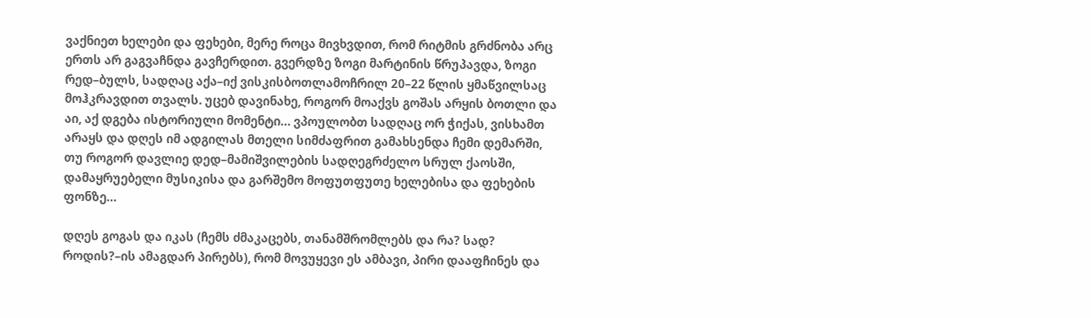ვაქნიეთ ხელები და ფეხები, მერე როცა მივხვდით, რომ რიტმის გრძნობა არც ერთს არ გაგვაჩნდა გავჩერდით. გვერდზე ზოგი მარტინის წრუპავდა, ზოგი რედ–ბულს, სადღაც აქა–იქ ვისკისბოთლამოჩრილ 20–22 წლის ყმაწვილსაც მოჰკრავდით თვალს. უცებ დავინახე, როგორ მოაქვს გოშას არყის ბოთლი და აი, აქ დგება ისტორიული მომენტი… ვპოულობთ სადღაც ორ ჭიქას, ვისხამთ არაყს და დღეს იმ ადგილას მთელი სიმძაფრით გამახსენდა ჩემი დემარში, თუ როგორ დავლიე დედ–მამიშვილების სადღეგრძელო სრულ ქაოსში, დამაყრუებელი მუსიკისა და გარშემო მოფუთფუთე ხელებისა და ფეხების ფონზე…

დღეს გოგას და იკას (ჩემს ძმაკაცებს, თანამშრომლებს და რა? სად? როდის?–ის ამაგდარ პირებს), რომ მოვუყევი ეს ამბავი, პირი დააფჩინეს და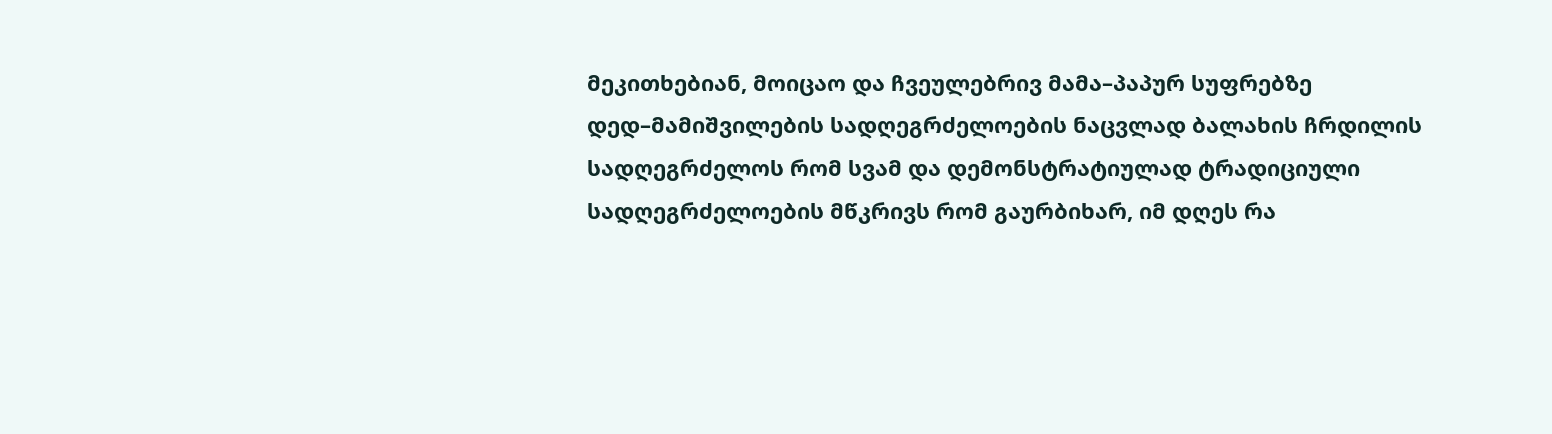მეკითხებიან, მოიცაო და ჩვეულებრივ მამა–პაპურ სუფრებზე დედ–მამიშვილების სადღეგრძელოების ნაცვლად ბალახის ჩრდილის სადღეგრძელოს რომ სვამ და დემონსტრატიულად ტრადიციული სადღეგრძელოების მწკრივს რომ გაურბიხარ, იმ დღეს რა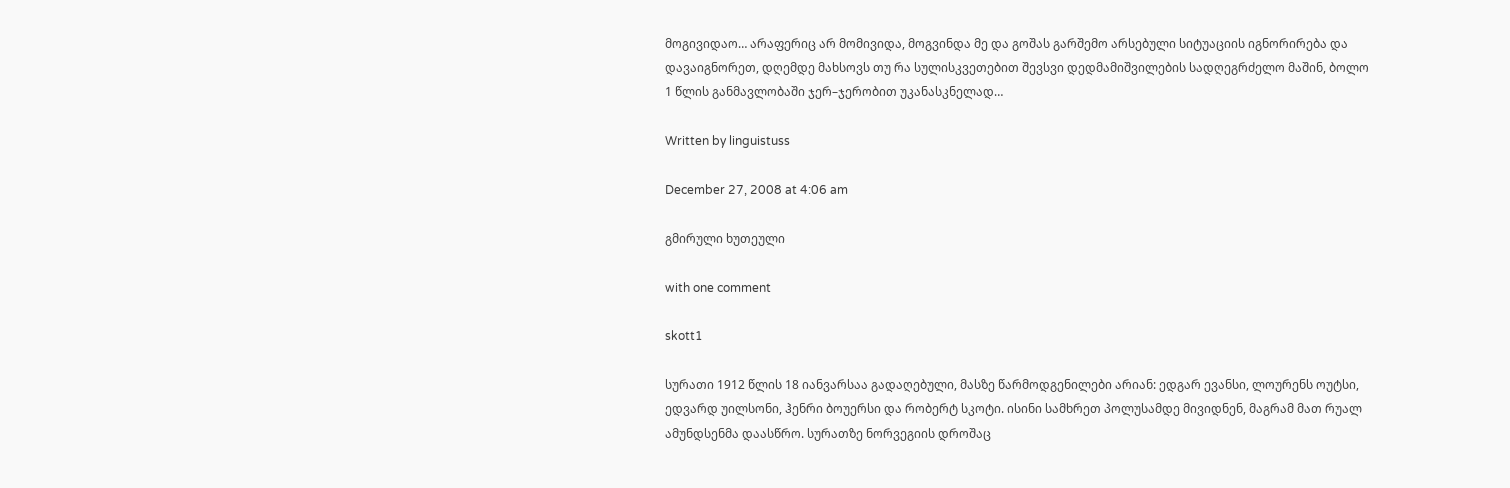მოგივიდაო… არაფერიც არ მომივიდა, მოგვინდა მე და გოშას გარშემო არსებული სიტუაციის იგნორირება და დავაიგნორეთ, დღემდე მახსოვს თუ რა სულისკვეთებით შევსვი დედმამიშვილების სადღეგრძელო მაშინ, ბოლო 1 წლის განმავლობაში ჯერ–ჯერობით უკანასკნელად…

Written by linguistuss

December 27, 2008 at 4:06 am

გმირული ხუთეული

with one comment

skott1

სურათი 1912 წლის 18 იანვარსაა გადაღებული, მასზე წარმოდგენილები არიან: ედგარ ევანსი, ლოურენს ოუტსი, ედვარდ უილსონი, ჰენრი ბოუერსი და რობერტ სკოტი. ისინი სამხრეთ პოლუსამდე მივიდნენ, მაგრამ მათ რუალ ამუნდსენმა დაასწრო. სურათზე ნორვეგიის დროშაც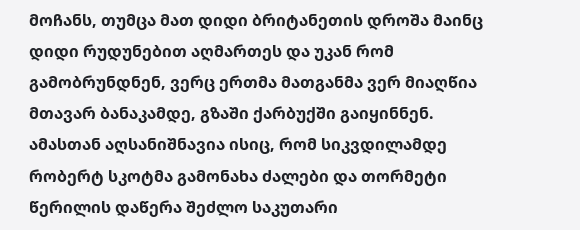მოჩანს, თუმცა მათ დიდი ბრიტანეთის დროშა მაინც დიდი რუდუნებით აღმართეს და უკან რომ გამობრუნდნენ, ვერც ერთმა მათგანმა ვერ მიაღწია მთავარ ბანაკამდე, გზაში ქარბუქში გაიყინნენ. ამასთან აღსანიშნავია ისიც, რომ სიკვდილამდე რობერტ სკოტმა გამონახა ძალები და თორმეტი წერილის დაწერა შეძლო საკუთარი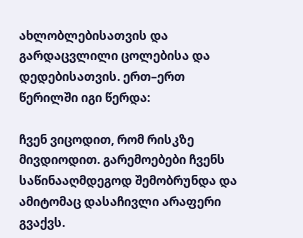ახლობლებისათვის და გარდაცვლილი ცოლებისა და დედებისათვის. ერთ–ერთ წერილში იგი წერდა:

ჩვენ ვიცოდით, რომ რისკზე მივდიოდით. გარემოებები ჩვენს საწინააღმდეგოდ შემობრუნდა და ამიტომაც დასაჩივლი არაფერი გვაქვს.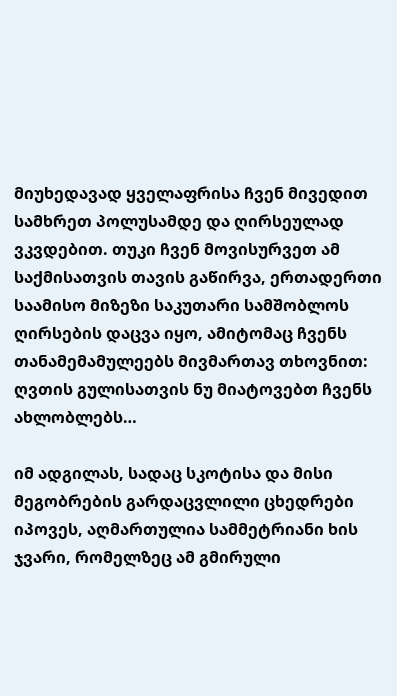მიუხედავად ყველაფრისა ჩვენ მივედით სამხრეთ პოლუსამდე და ღირსეულად ვკვდებით. თუკი ჩვენ მოვისურვეთ ამ საქმისათვის თავის გაწირვა, ერთადერთი საამისო მიზეზი საკუთარი სამშობლოს ღირსების დაცვა იყო, ამიტომაც ჩვენს თანამემამულეებს მივმართავ თხოვნით: ღვთის გულისათვის ნუ მიატოვებთ ჩვენს ახლობლებს…

იმ ადგილას, სადაც სკოტისა და მისი მეგობრების გარდაცვლილი ცხედრები იპოვეს, აღმართულია სამმეტრიანი ხის ჯვარი, რომელზეც ამ გმირული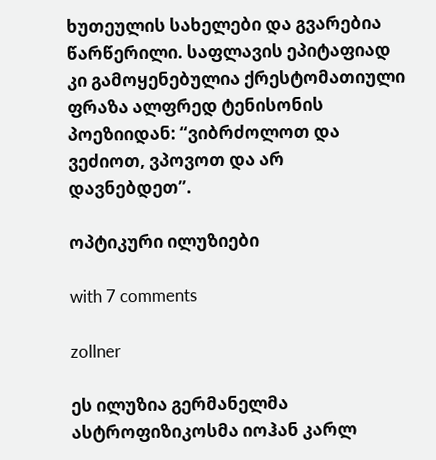ხუთეულის სახელები და გვარებია წარწერილი. საფლავის ეპიტაფიად კი გამოყენებულია ქრესტომათიული ფრაზა ალფრედ ტენისონის პოეზიიდან: “ვიბრძოლოთ და ვეძიოთ, ვპოვოთ და არ დავნებდეთ”.

ოპტიკური ილუზიები

with 7 comments

zollner

ეს ილუზია გერმანელმა ასტროფიზიკოსმა იოჰან კარლ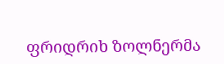ფრიდრიხ ზოლნერმა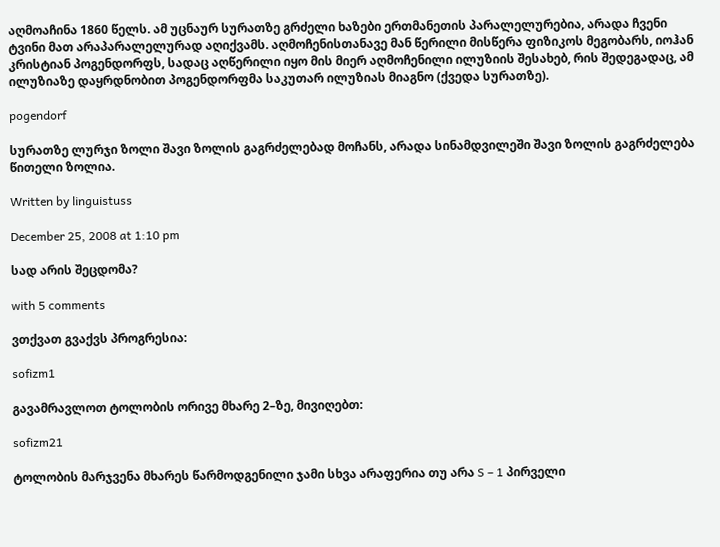აღმოაჩინა 1860 წელს. ამ უცნაურ სურათზე გრძელი ხაზები ერთმანეთის პარალელურებია, არადა ჩვენი ტვინი მათ არაპარალელურად აღიქვამს. აღმოჩენისთანავე მან წერილი მისწერა ფიზიკოს მეგობარს, იოჰან კრისტიან პოგენდორფს, სადაც აღწერილი იყო მის მიერ აღმოჩენილი ილუზიის შესახებ, რის შედეგადაც, ამ ილუზიაზე დაყრდნობით პოგენდორფმა საკუთარ ილუზიას მიაგნო (ქვედა სურათზე).

pogendorf

სურათზე ლურჯი ზოლი შავი ზოლის გაგრძელებად მოჩანს, არადა სინამდვილეში შავი ზოლის გაგრძელება წითელი ზოლია.

Written by linguistuss

December 25, 2008 at 1:10 pm

სად არის შეცდომა?

with 5 comments

ვთქვათ გვაქვს პროგრესია:

sofizm1

გავამრავლოთ ტოლობის ორივე მხარე 2–ზე, მივიღებთ:

sofizm21

ტოლობის მარჯვენა მხარეს წარმოდგენილი ჯამი სხვა არაფერია თუ არა S – 1 პირველი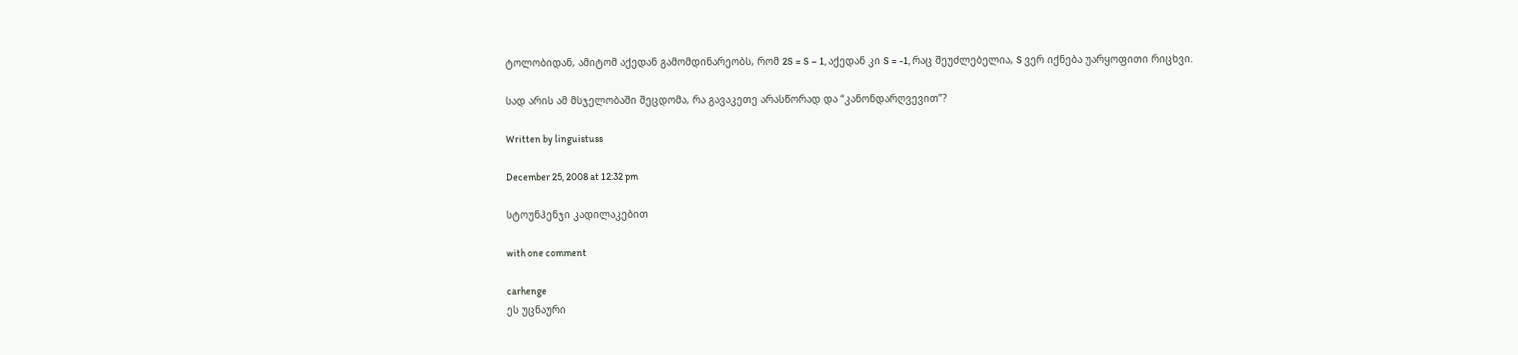ტოლობიდან, ამიტომ აქედან გამომდინარეობს, რომ 2S = S – 1, აქედან კი S = -1, რაც შეუძლებელია, S ვერ იქნება უარყოფითი რიცხვი.

სად არის ამ მსჯელობაში შეცდომა, რა გავაკეთე არასწორად და “კანონდარღვევით”?

Written by linguistuss

December 25, 2008 at 12:32 pm

სტოუნჰენჯი კადილაკებით

with one comment

carhenge
ეს უცნაური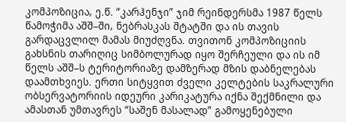კომპოზიცია, ე.წ. “კარჰენჯი” ჯიმ რეინდერსმა 1987 წელს წამოჭიმა აშშ–ში, ნებრასკას შტატში და ის თავის გარდაცვლილ მამას მიუძღვნა. თვითონ კომპოზიციის გახსნის თარიღიც სიმბოლურად იყო შერჩეული და ის იმ წელს აშშ–ს ტერიტორიაზე დამზერად მზის დაბნელებას დაამთხვიეს. ერთი სიტყვით ძველი კელტების საკრალური ობსერვატორიის იდეური კარიკატურა იქნა შექმნილი და ამასთან უმთავრეს “საშენ მასალად” გამოყენებული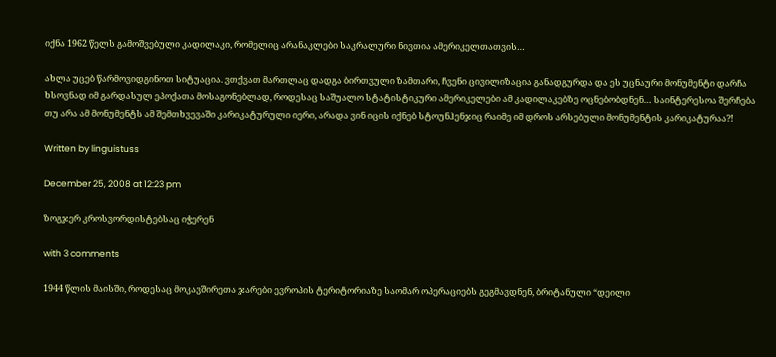იქნა 1962 წელს გამოშვებული კადილაკი, რომელიც არანაკლები საკრალური ნივთია ამერიკელთათვის…

ახლა უცებ წარმოვიდგინოთ სიტუაცია. ვთქვათ მართლაც დადგა ბირთვული ზამთარი, ჩვენი ცივილიზაცია განადგურდა და ეს უცნაური მონუმენტი დარჩა ხსოვნად იმ გარდასულ ეპოქათა მოსაგონებლად, როდესაც საშუალო სტატისტიკური ამერიკელები ამ კადილაკებზე ოცნებობდნენ… საინტერესოა შერჩება თუ არა ამ მონუმენტს ამ შემთხვევაში კარიკატურული იერი, არადა ვინ იცის იქნებ სტოუნჰენჯიც რაიმე იმ დროს არსებული მონუმენტის კარიკატურაა?!

Written by linguistuss

December 25, 2008 at 12:23 pm

ზოგჯერ კროსვორდისტებსაც იჭერენ

with 3 comments

1944 წლის მაისში, როდესაც მოკავშირეთა ჯარები ევროპის ტერიტორიაზე საომარ ოპერაციებს გეგმავდნენ, ბრიტანული “დეილი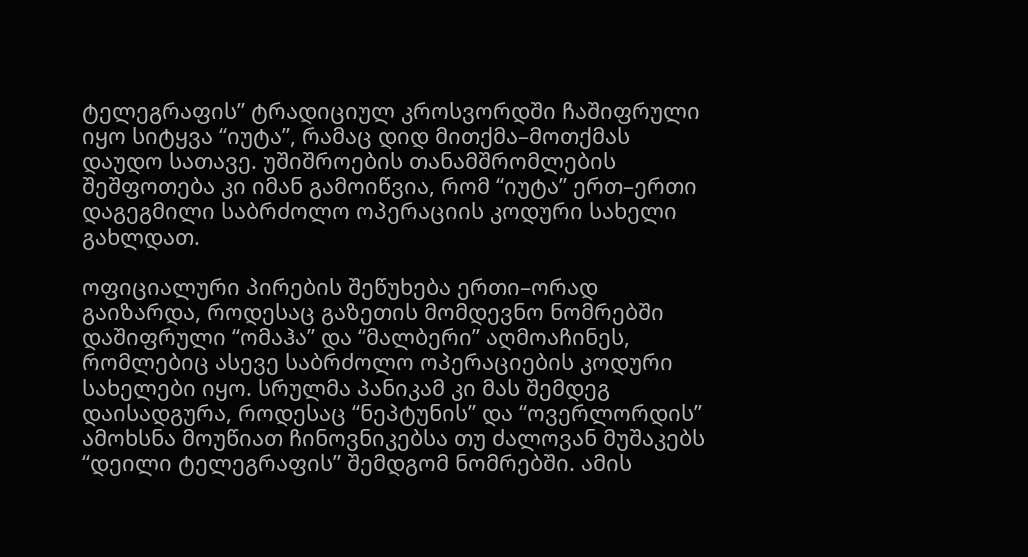ტელეგრაფის” ტრადიციულ კროსვორდში ჩაშიფრული იყო სიტყვა “იუტა”, რამაც დიდ მითქმა–მოთქმას დაუდო სათავე. უშიშროების თანამშრომლების შეშფოთება კი იმან გამოიწვია, რომ “იუტა” ერთ–ერთი დაგეგმილი საბრძოლო ოპერაციის კოდური სახელი გახლდათ.

ოფიციალური პირების შეწუხება ერთი–ორად გაიზარდა, როდესაც გაზეთის მომდევნო ნომრებში დაშიფრული “ომაჰა” და “მალბერი” აღმოაჩინეს, რომლებიც ასევე საბრძოლო ოპერაციების კოდური სახელები იყო. სრულმა პანიკამ კი მას შემდეგ დაისადგურა, როდესაც “ნეპტუნის” და “ოვერლორდის” ამოხსნა მოუწიათ ჩინოვნიკებსა თუ ძალოვან მუშაკებს “დეილი ტელეგრაფის” შემდგომ ნომრებში. ამის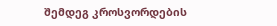შემდეგ კროსვორდების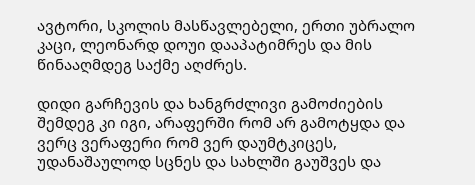ავტორი, სკოლის მასწავლებელი, ერთი უბრალო კაცი, ლეონარდ დოუი დააპატიმრეს და მის წინააღმდეგ საქმე აღძრეს.

დიდი გარჩევის და ხანგრძლივი გამოძიების შემდეგ კი იგი, არაფერში რომ არ გამოტყდა და ვერც ვერაფერი რომ ვერ დაუმტკიცეს, უდანაშაულოდ სცნეს და სახლში გაუშვეს და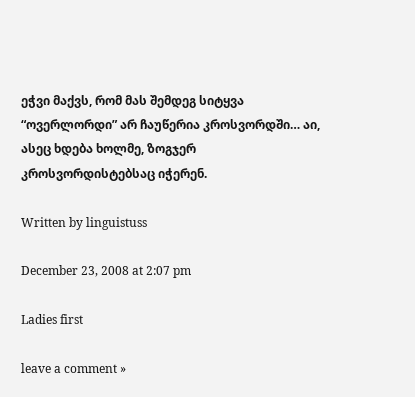ეჭვი მაქვს, რომ მას შემდეგ სიტყვა “ოვერლორდი” არ ჩაუწერია კროსვორდში… აი, ასეც ხდება ხოლმე, ზოგჯერ კროსვორდისტებსაც იჭერენ.

Written by linguistuss

December 23, 2008 at 2:07 pm

Ladies first

leave a comment »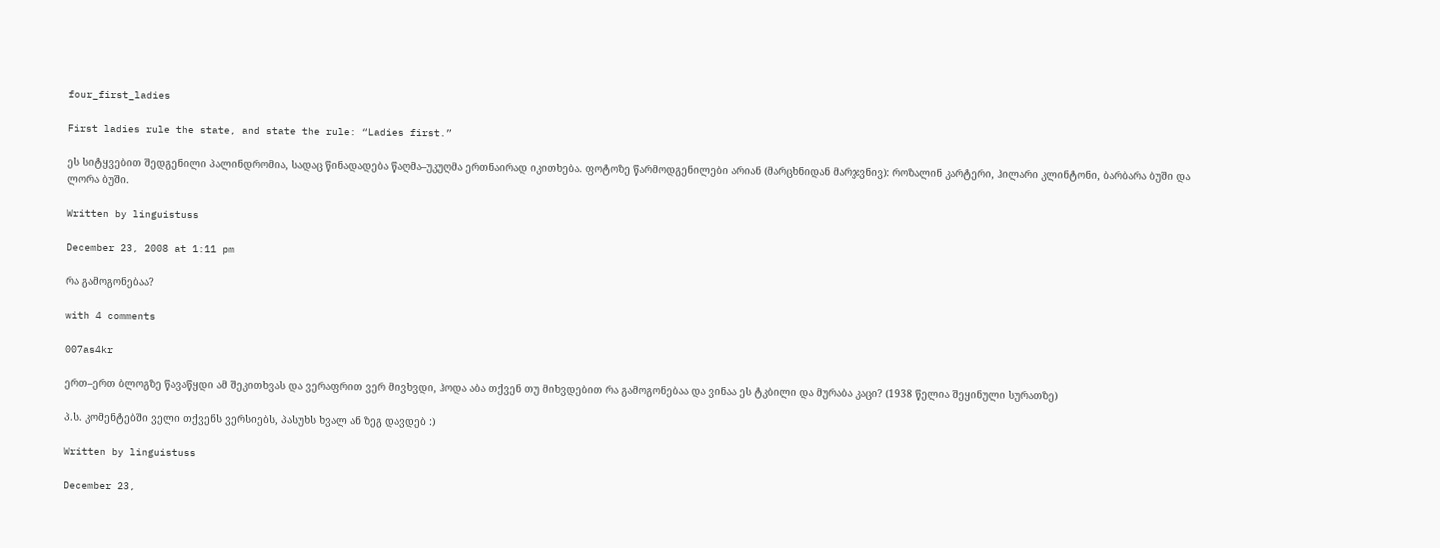four_first_ladies

First ladies rule the state, and state the rule: “Ladies first.”

ეს სიტყვებით შედგენილი პალინდრომია, სადაც წინადადება წაღმა–უკუღმა ერთნაირად იკითხება. ფოტოზე წარმოდგენილები არიან (მარცხნიდან მარჯვნივ): როზალინ კარტერი, ჰილარი კლინტონი, ბარბარა ბუში და ლორა ბუში.

Written by linguistuss

December 23, 2008 at 1:11 pm

რა გამოგონებაა?

with 4 comments

007as4kr

ერთ–ერთ ბლოგზე წავაწყდი ამ შეკითხვას და ვერაფრით ვერ მივხვდი, ჰოდა აბა თქვენ თუ მიხვდებით რა გამოგონებაა და ვინაა ეს ტკბილი და მურაბა კაცი? (1938 წელია შეყინული სურათზე)

პ.ს. კომენტებში ველი თქვენს ვერსიებს, პასუხს ხვალ ან ზეგ დავდებ :)

Written by linguistuss

December 23,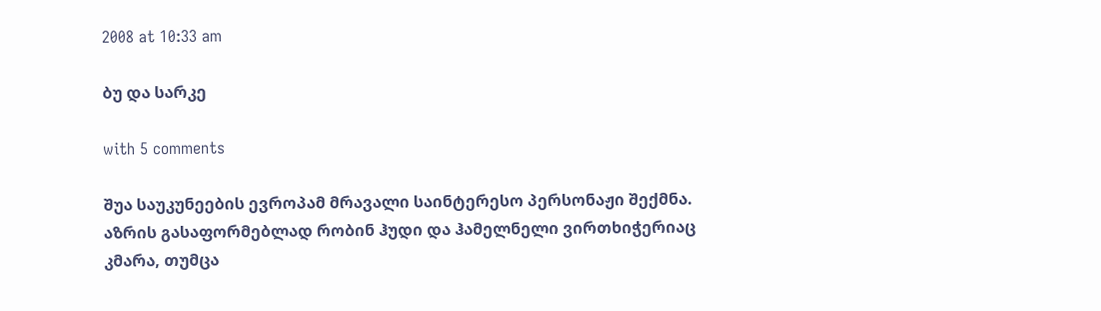2008 at 10:33 am

ბუ და სარკე

with 5 comments

შუა საუკუნეების ევროპამ მრავალი საინტერესო პერსონაჟი შექმნა. აზრის გასაფორმებლად რობინ ჰუდი და ჰამელნელი ვირთხიჭერიაც კმარა, თუმცა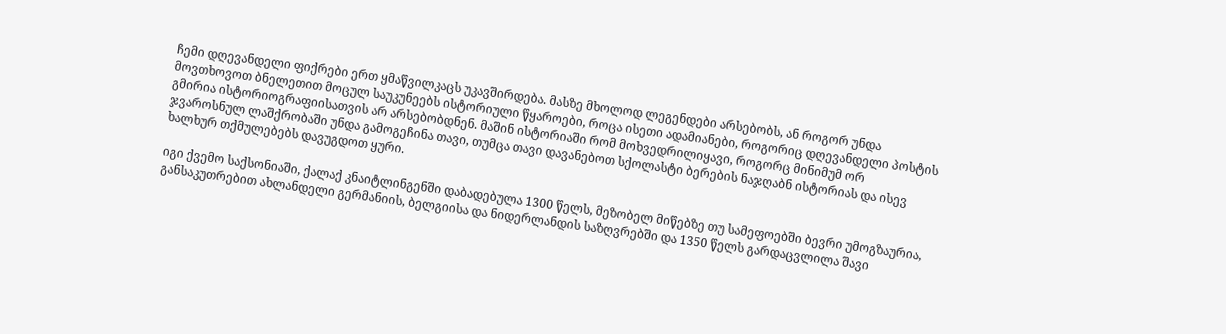ჩემი დღევანდელი ფიქრები ერთ ყმაწვილკაცს უკავშირდება. მასზე მხოლოდ ლეგენდები არსებობს, ან როგორ უნდა მოვთხოვოთ ბნელეთით მოცულ საუკუნეებს ისტორიული წყაროები, როცა ისეთი ადამიანები, როგორიც დღევანდელი პოსტის გმირია ისტორიოგრაფიისათვის არ არსებობდნენ. მაშინ ისტორიაში რომ მოხვედრილიყავი, როგორც მინიმუმ ორ ჯვაროსნულ ლაშქრობაში უნდა გამოგეჩინა თავი, თუმცა თავი დავანებოთ სქოლასტი ბერების ნაჯღაბნ ისტორიას და ისევ ხალხურ თქმულებებს დავუგდოთ ყური.

იგი ქვემო საქსონიაში, ქალაქ კნაიტლინგენში დაბადებულა 1300 წელს, მეზობელ მიწებზე თუ სამეფოებში ბევრი უმოგზაურია, განსაკუთრებით ახლანდელი გერმანიის, ბელგიისა და ნიდერლანდის საზღვრებში და 1350 წელს გარდაცვლილა შავი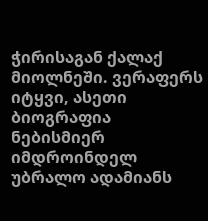ჭირისაგან ქალაქ მიოლნეში. ვერაფერს იტყვი, ასეთი ბიოგრაფია ნებისმიერ იმდროინდელ უბრალო ადამიანს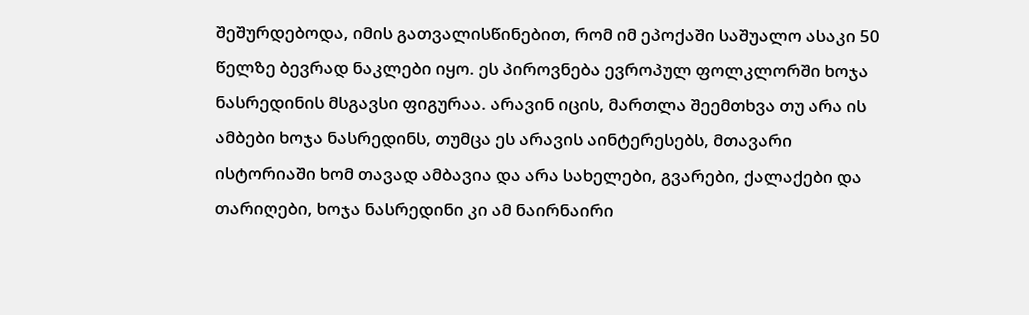შეშურდებოდა, იმის გათვალისწინებით, რომ იმ ეპოქაში საშუალო ასაკი 50 წელზე ბევრად ნაკლები იყო. ეს პიროვნება ევროპულ ფოლკლორში ხოჯა ნასრედინის მსგავსი ფიგურაა. არავინ იცის, მართლა შეემთხვა თუ არა ის ამბები ხოჯა ნასრედინს, თუმცა ეს არავის აინტერესებს, მთავარი ისტორიაში ხომ თავად ამბავია და არა სახელები, გვარები, ქალაქები და თარიღები, ხოჯა ნასრედინი კი ამ ნაირნაირი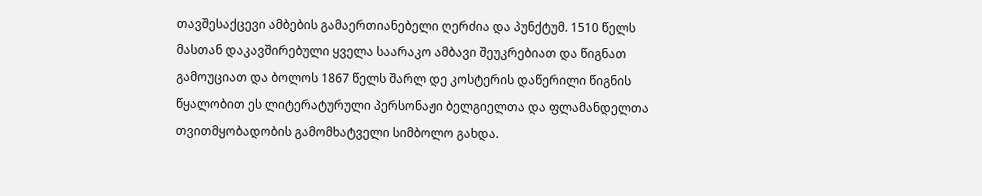თავშესაქცევი ამბების გამაერთიანებელი ღერძია და პუნქტუმ. 1510 წელს მასთან დაკავშირებული ყველა საარაკო ამბავი შეუკრებიათ და წიგნათ გამოუციათ და ბოლოს 1867 წელს შარლ დე კოსტერის დაწერილი წიგნის წყალობით ეს ლიტერატურული პერსონაჟი ბელგიელთა და ფლამანდელთა თვითმყობადობის გამომხატველი სიმბოლო გახდა.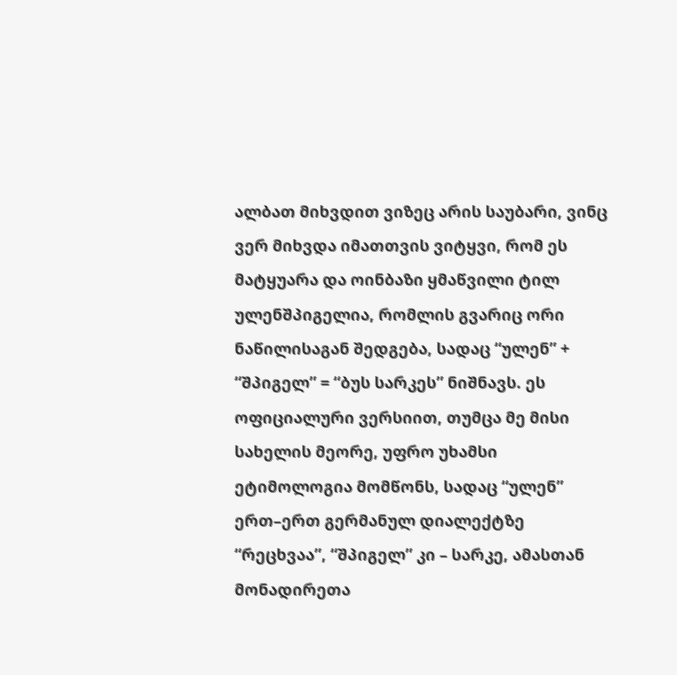ალბათ მიხვდით ვიზეც არის საუბარი, ვინც ვერ მიხვდა იმათთვის ვიტყვი, რომ ეს მატყუარა და ოინბაზი ყმაწვილი ტილ ულენშპიგელია, რომლის გვარიც ორი ნაწილისაგან შედგება, სადაც “ულენ” + “შპიგელ” = “ბუს სარკეს” ნიშნავს. ეს ოფიციალური ვერსიით, თუმცა მე მისი სახელის მეორე, უფრო უხამსი ეტიმოლოგია მომწონს, სადაც “ულენ” ერთ–ერთ გერმანულ დიალექტზე “რეცხვაა”, “შპიგელ” კი – სარკე, ამასთან მონადირეთა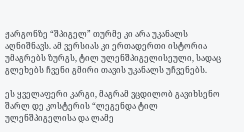ჟარგონზე “შპიგელ” თურმე კი არა უკანალს აღნიშნავს. ამ ვერსიას კი ერთადერთი ისტორია უმაგრებს ზურგს, ტილ ულენშპიგელისეული, სადაც გლეხებს ჩვენი გმირი თავის უკანალს უჩვენებს.

ეს ყველაფერი კარგი, მაგრამ ვცდილობ გავიხსენო შარლ დე კოსტერის “ლეგენდა ტილ ულენშპიგელისა და ლამე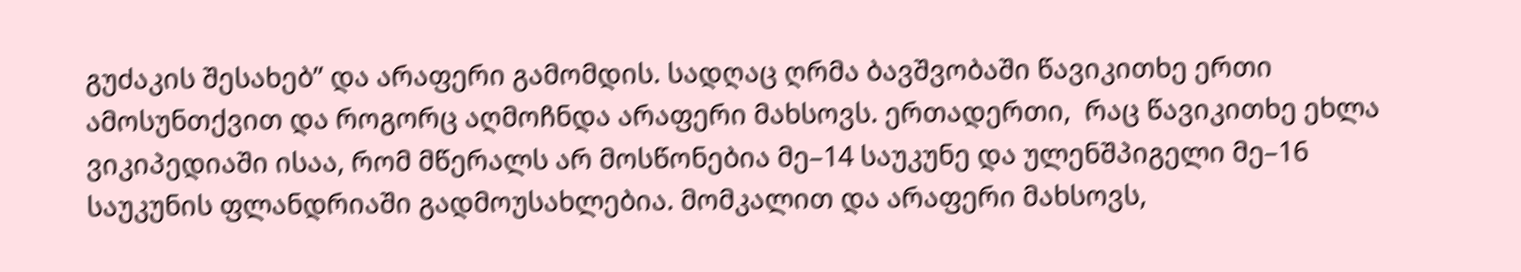გუძაკის შესახებ” და არაფერი გამომდის. სადღაც ღრმა ბავშვობაში წავიკითხე ერთი ამოსუნთქვით და როგორც აღმოჩნდა არაფერი მახსოვს. ერთადერთი,  რაც წავიკითხე ეხლა ვიკიპედიაში ისაა, რომ მწერალს არ მოსწონებია მე–14 საუკუნე და ულენშპიგელი მე–16 საუკუნის ფლანდრიაში გადმოუსახლებია. მომკალით და არაფერი მახსოვს,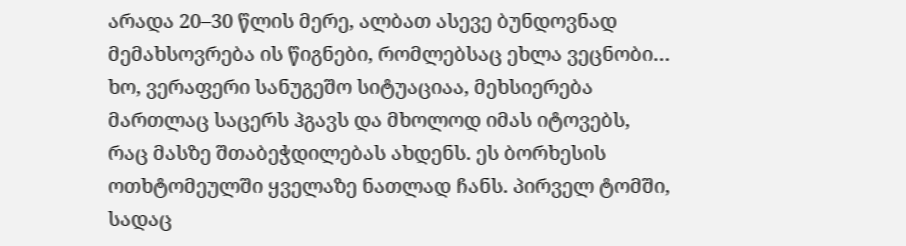არადა 20–30 წლის მერე, ალბათ ასევე ბუნდოვნად მემახსოვრება ის წიგნები, რომლებსაც ეხლა ვეცნობი… ხო, ვერაფერი სანუგეშო სიტუაციაა, მეხსიერება მართლაც საცერს ჰგავს და მხოლოდ იმას იტოვებს, რაც მასზე შთაბეჭდილებას ახდენს. ეს ბორხესის ოთხტომეულში ყველაზე ნათლად ჩანს. პირველ ტომში, სადაც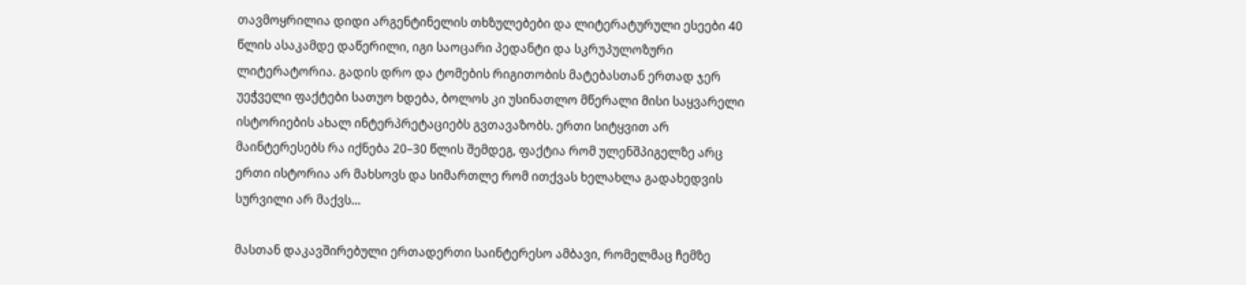თავმოყრილია დიდი არგენტინელის თხზულებები და ლიტერატურული ესეები 40 წლის ასაკამდე დაწერილი, იგი საოცარი პედანტი და სკრუპულოზური ლიტერატორია. გადის დრო და ტომების რიგითობის მატებასთან ერთად ჯერ უეჭველი ფაქტები სათუო ხდება, ბოლოს კი უსინათლო მწერალი მისი საყვარელი ისტორიების ახალ ინტერპრეტაციებს გვთავაზობს. ერთი სიტყვით არ მაინტერესებს რა იქნება 20–30 წლის შემდეგ, ფაქტია რომ ულენშპიგელზე არც ერთი ისტორია არ მახსოვს და სიმართლე რომ ითქვას ხელახლა გადახედვის სურვილი არ მაქვს…

მასთან დაკავშირებული ერთადერთი საინტერესო ამბავი, რომელმაც ჩემზე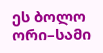ეს ბოლო ორი–სამი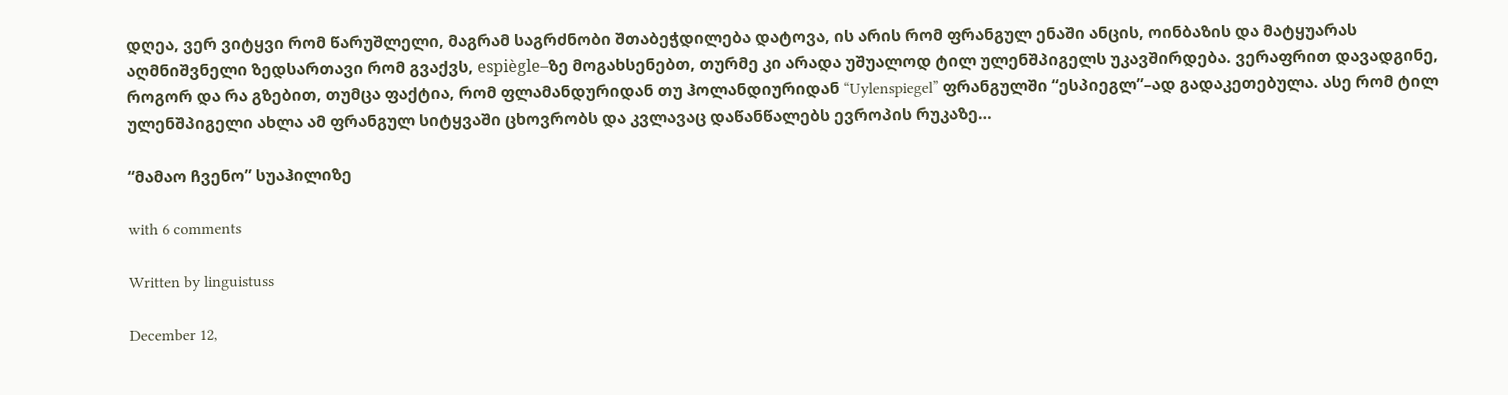დღეა, ვერ ვიტყვი რომ წარუშლელი, მაგრამ საგრძნობი შთაბეჭდილება დატოვა, ის არის რომ ფრანგულ ენაში ანცის, ოინბაზის და მატყუარას აღმნიშვნელი ზედსართავი რომ გვაქვს, espiègle–ზე მოგახსენებთ, თურმე კი არადა უშუალოდ ტილ ულენშპიგელს უკავშირდება. ვერაფრით დავადგინე, როგორ და რა გზებით, თუმცა ფაქტია, რომ ფლამანდურიდან თუ ჰოლანდიურიდან “Uylenspiegel” ფრანგულში “ესპიეგლ”–ად გადაკეთებულა. ასე რომ ტილ ულენშპიგელი ახლა ამ ფრანგულ სიტყვაში ცხოვრობს და კვლავაც დაწანწალებს ევროპის რუკაზე…

“მამაო ჩვენო” სუაჰილიზე

with 6 comments

Written by linguistuss

December 12,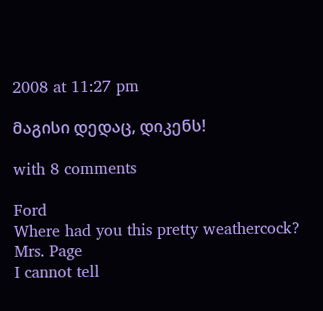2008 at 11:27 pm

მაგისი დედაც, დიკენს!

with 8 comments

Ford
Where had you this pretty weathercock?
Mrs. Page
I cannot tell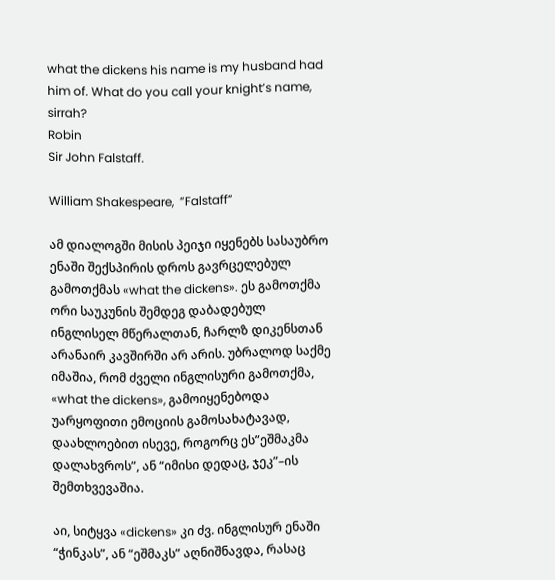what the dickens his name is my husband had
him of. What do you call your knight’s name, sirrah?
Robin
Sir John Falstaff.

William Shakespeare,  ”Falstaff”

ამ დიალოგში მისის პეიჯი იყენებს სასაუბრო ენაში შექსპირის დროს გავრცელებულ გამოთქმას «what the dickens». ეს გამოთქმა ორი საუკუნის შემდეგ დაბადებულ ინგლისელ მწერალთან, ჩარლზ დიკენსთან არანაირ კავშირში არ არის. უბრალოდ საქმე იმაშია, რომ ძველი ინგლისური გამოთქმა, «what the dickens», გამოიყენებოდა უარყოფითი ემოციის გამოსახატავად, დაახლოებით ისევე, როგორც ეს”ეშმაკმა დალახვროს”, ან “იმისი დედაც, ჯეკ”–ის შემთხვევაშია.

აი, სიტყვა «dickens» კი ძვ. ინგლისურ ენაში “ჭინკას”, ან “ეშმაკს” აღნიშნავდა, რასაც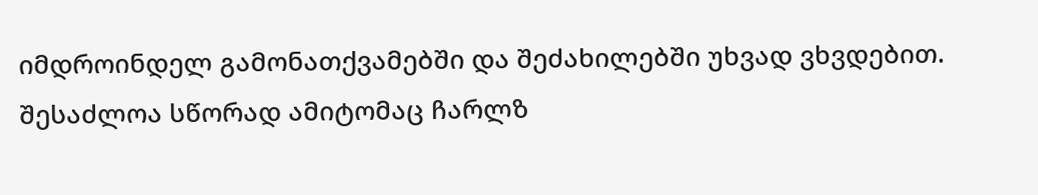იმდროინდელ გამონათქვამებში და შეძახილებში უხვად ვხვდებით. შესაძლოა სწორად ამიტომაც ჩარლზ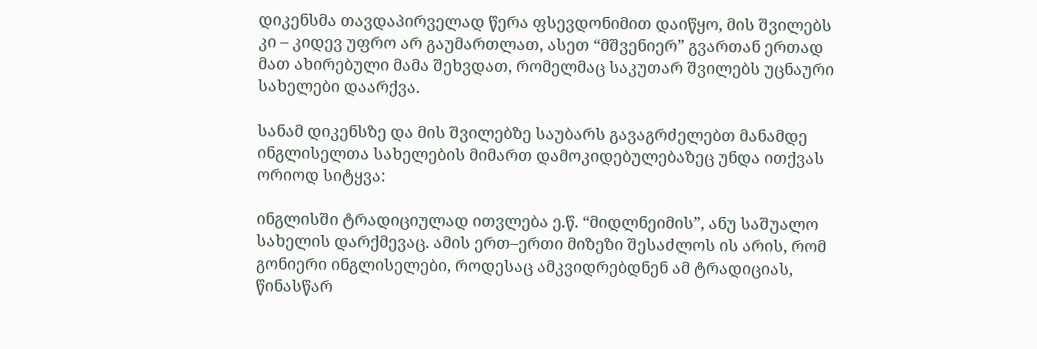დიკენსმა თავდაპირველად წერა ფსევდონიმით დაიწყო, მის შვილებს კი – კიდევ უფრო არ გაუმართლათ, ასეთ “მშვენიერ” გვართან ერთად მათ ახირებული მამა შეხვდათ, რომელმაც საკუთარ შვილებს უცნაური სახელები დაარქვა.

სანამ დიკენსზე და მის შვილებზე საუბარს გავაგრძელებთ მანამდე ინგლისელთა სახელების მიმართ დამოკიდებულებაზეც უნდა ითქვას ორიოდ სიტყვა:

ინგლისში ტრადიციულად ითვლება ე.წ. “მიდლნეიმის”, ანუ საშუალო სახელის დარქმევაც. ამის ერთ–ერთი მიზეზი შესაძლოს ის არის, რომ გონიერი ინგლისელები, როდესაც ამკვიდრებდნენ ამ ტრადიციას, წინასწარ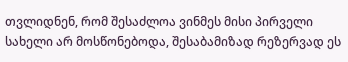თვლიდნენ, რომ შესაძლოა ვინმეს მისი პირველი სახელი არ მოსწონებოდა, შესაბამიზად რეზერვად ეს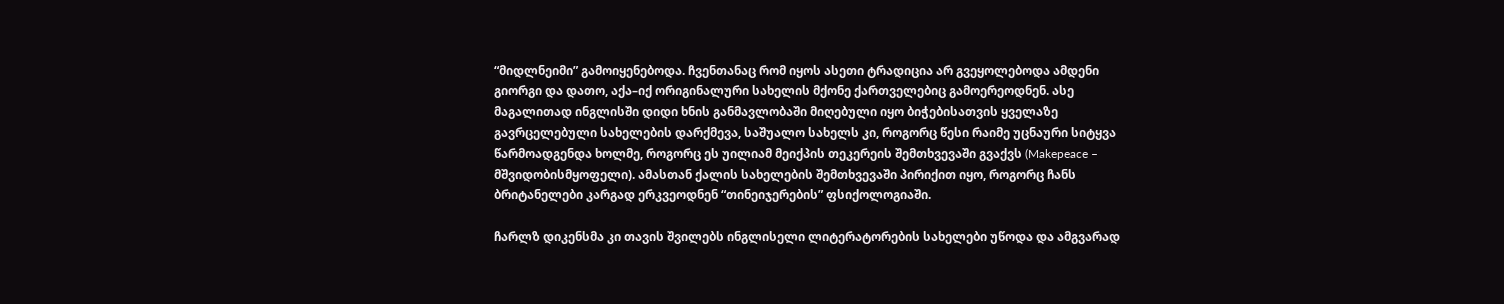“მიდლნეიმი” გამოიყენებოდა. ჩვენთანაც რომ იყოს ასეთი ტრადიცია არ გვეყოლებოდა ამდენი გიორგი და დათო, აქა–იქ ორიგინალური სახელის მქონე ქართველებიც გამოერეოდნენ. ასე მაგალითად ინგლისში დიდი ხნის განმავლობაში მიღებული იყო ბიჭებისათვის ყველაზე გავრცელებული სახელების დარქმევა, საშუალო სახელს კი, როგორც წესი რაიმე უცნაური სიტყვა წარმოადგენდა ხოლმე, როგორც ეს უილიამ მეიქპის თეკერეის შემთხვევაში გვაქვს (Makepeace – მშვიდობისმყოფელი). ამასთან ქალის სახელების შემთხვევაში პირიქით იყო, როგორც ჩანს ბრიტანელები კარგად ერკვეოდნენ “თინეიჯერების” ფსიქოლოგიაში.

ჩარლზ დიკენსმა კი თავის შვილებს ინგლისელი ლიტერატორების სახელები უწოდა და ამგვარად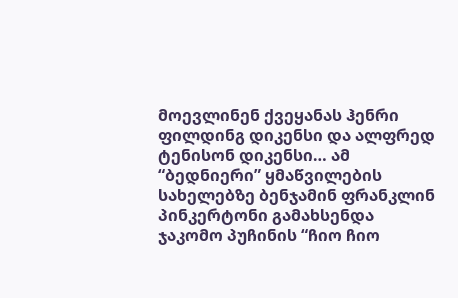მოევლინენ ქვეყანას ჰენრი ფილდინგ დიკენსი და ალფრედ ტენისონ დიკენსი… ამ “ბედნიერი” ყმაწვილების სახელებზე ბენჯამინ ფრანკლინ პინკერტონი გამახსენდა ჯაკომო პუჩინის “ჩიო ჩიო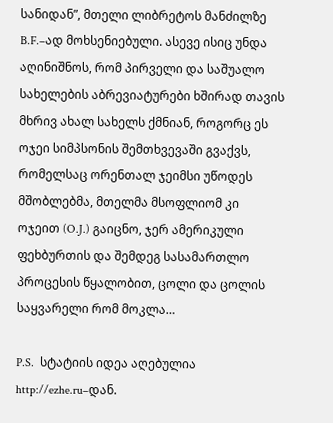სანიდან”, მთელი ლიბრეტოს მანძილზე B.F.–ად მოხსენიებული. ასევე ისიც უნდა აღინიშნოს, რომ პირველი და საშუალო სახელების აბრევიატურები ხშირად თავის მხრივ ახალ სახელს ქმნიან, როგორც ეს ოჯეი სიმპსონის შემთხვევაში გვაქვს, რომელსაც ორენთალ ჯეიმსი უწოდეს მშობლებმა, მთელმა მსოფლიომ კი ოჯეით (O.J.) გაიცნო, ჯერ ამერიკული ფეხბურთის და შემდეგ სასამართლო პროცესის წყალობით, ცოლი და ცოლის საყვარელი რომ მოკლა…

P.S.  სტატიის იდეა აღებულია http://ezhe.ru–დან.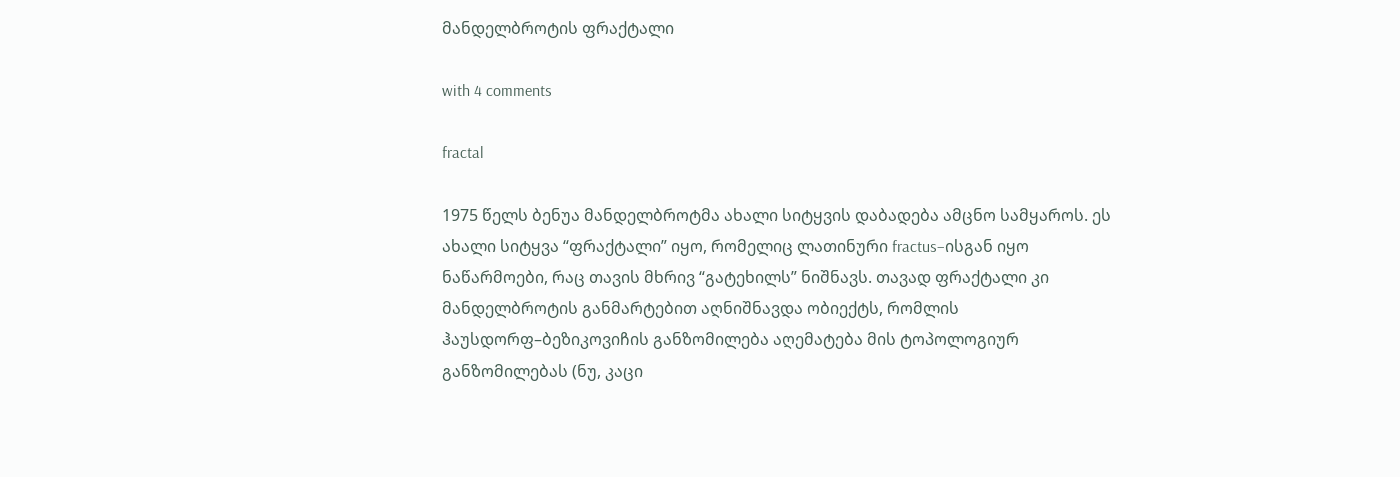მანდელბროტის ფრაქტალი

with 4 comments

fractal

1975 წელს ბენუა მანდელბროტმა ახალი სიტყვის დაბადება ამცნო სამყაროს. ეს ახალი სიტყვა “ფრაქტალი” იყო, რომელიც ლათინური fractus–ისგან იყო ნაწარმოები, რაც თავის მხრივ “გატეხილს” ნიშნავს. თავად ფრაქტალი კი მანდელბროტის განმარტებით აღნიშნავდა ობიექტს, რომლის ჰაუსდორფ–ბეზიკოვიჩის განზომილება აღემატება მის ტოპოლოგიურ განზომილებას (ნუ, კაცი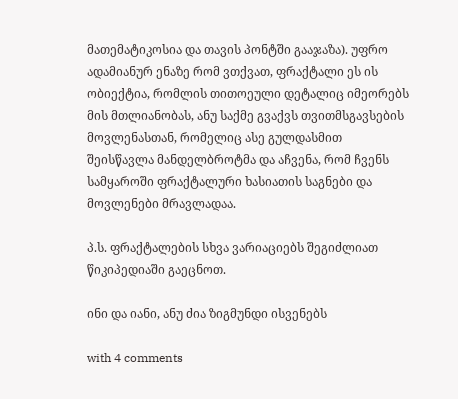მათემატიკოსია და თავის პონტში გააჯაზა). უფრო ადამიანურ ენაზე რომ ვთქვათ, ფრაქტალი ეს ის ობიექტია, რომლის თითოეული დეტალიც იმეორებს მის მთლიანობას, ანუ საქმე გვაქვს თვითმსგავსების მოვლენასთან, რომელიც ასე გულდასმით შეისწავლა მანდელბროტმა და აჩვენა, რომ ჩვენს სამყაროში ფრაქტალური ხასიათის საგნები და მოვლენები მრავლადაა.

პ.ს. ფრაქტალების სხვა ვარიაციებს შეგიძლიათ წიკიპედიაში გაეცნოთ.

ინი და იანი, ანუ ძია ზიგმუნდი ისვენებს

with 4 comments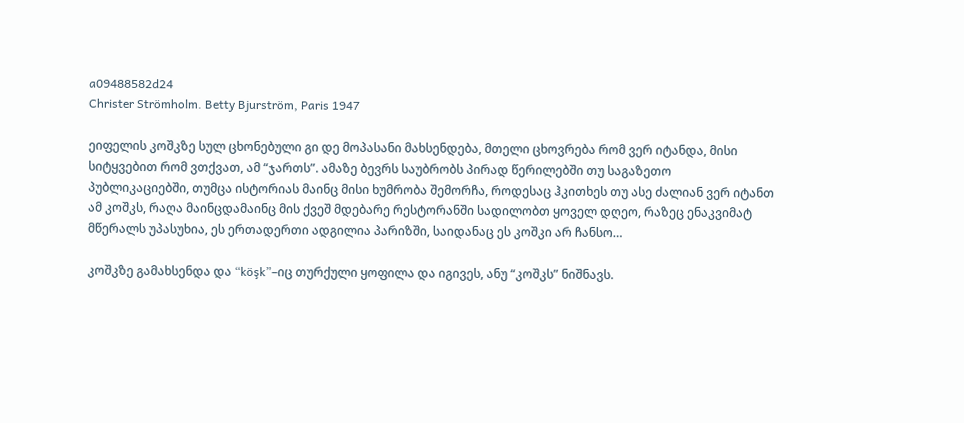a09488582d24
Christer Strömholm. Betty Bjurström, Paris 1947

ეიფელის კოშკზე სულ ცხონებული გი დე მოპასანი მახსენდება, მთელი ცხოვრება რომ ვერ იტანდა, მისი სიტყვებით რომ ვთქვათ, ამ “ჯართს”. ამაზე ბევრს საუბრობს პირად წერილებში თუ საგაზეთო პუბლიკაციებში, თუმცა ისტორიას მაინც მისი ხუმრობა შემორჩა, როდესაც ჰკითხეს თუ ასე ძალიან ვერ იტანთ ამ კოშკს, რაღა მაინცდამაინც მის ქვეშ მდებარე რესტორანში სადილობთ ყოველ დღეო, რაზეც ენაკვიმატ მწერალს უპასუხია, ეს ერთადერთი ადგილია პარიზში, საიდანაც ეს კოშკი არ ჩანსო…

კოშკზე გამახსენდა და “köşk”–იც თურქული ყოფილა და იგივეს, ანუ “კოშკს” ნიშნავს.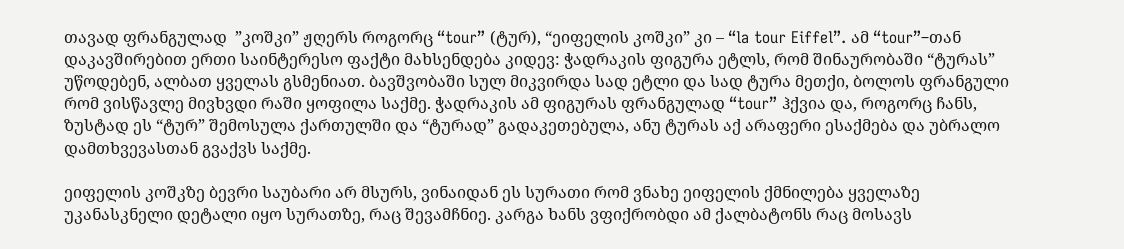თავად ფრანგულად  ”კოშკი” ჟღერს როგორც “tour” (ტურ), “ეიფელის კოშკი” კი – “la tour Eiffel”. ამ “tour”–თან დაკავშირებით ერთი საინტერესო ფაქტი მახსენდება კიდევ: ჭადრაკის ფიგურა ეტლს, რომ შინაურობაში “ტურას” უწოდებენ, ალბათ ყველას გსმენიათ. ბავშვობაში სულ მიკვირდა სად ეტლი და სად ტურა მეთქი, ბოლოს ფრანგული რომ ვისწავლე მივხვდი რაში ყოფილა საქმე. ჭადრაკის ამ ფიგურას ფრანგულად “tour” ჰქვია და, როგორც ჩანს, ზუსტად ეს “ტურ” შემოსულა ქართულში და “ტურად” გადაკეთებულა, ანუ ტურას აქ არაფერი ესაქმება და უბრალო დამთხვევასთან გვაქვს საქმე.

ეიფელის კოშკზე ბევრი საუბარი არ მსურს, ვინაიდან ეს სურათი რომ ვნახე ეიფელის ქმნილება ყველაზე უკანასკნელი დეტალი იყო სურათზე, რაც შევამჩნიე. კარგა ხანს ვფიქრობდი ამ ქალბატონს რაც მოსავს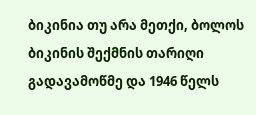ბიკინია თუ არა მეთქი, ბოლოს ბიკინის შექმნის თარიღი გადავამოწმე და 1946 წელს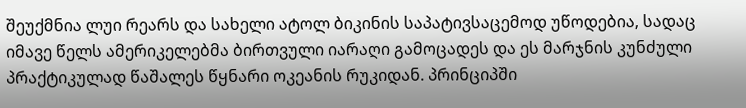შეუქმნია ლუი რეარს და სახელი ატოლ ბიკინის საპატივსაცემოდ უწოდებია, სადაც იმავე წელს ამერიკელებმა ბირთვული იარაღი გამოცადეს და ეს მარჯნის კუნძული პრაქტიკულად წაშალეს წყნარი ოკეანის რუკიდან. პრინციპში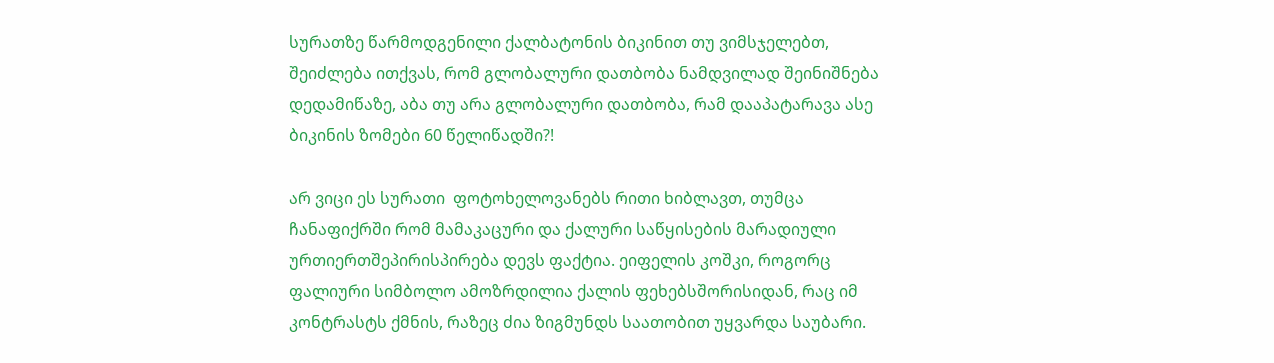სურათზე წარმოდგენილი ქალბატონის ბიკინით თუ ვიმსჯელებთ, შეიძლება ითქვას, რომ გლობალური დათბობა ნამდვილად შეინიშნება დედამიწაზე, აბა თუ არა გლობალური დათბობა, რამ დააპატარავა ასე ბიკინის ზომები 60 წელიწადში?!

არ ვიცი ეს სურათი  ფოტოხელოვანებს რითი ხიბლავთ, თუმცა ჩანაფიქრში რომ მამაკაცური და ქალური საწყისების მარადიული ურთიერთშეპირისპირება დევს ფაქტია. ეიფელის კოშკი, როგორც ფალიური სიმბოლო ამოზრდილია ქალის ფეხებსშორისიდან, რაც იმ კონტრასტს ქმნის, რაზეც ძია ზიგმუნდს საათობით უყვარდა საუბარი.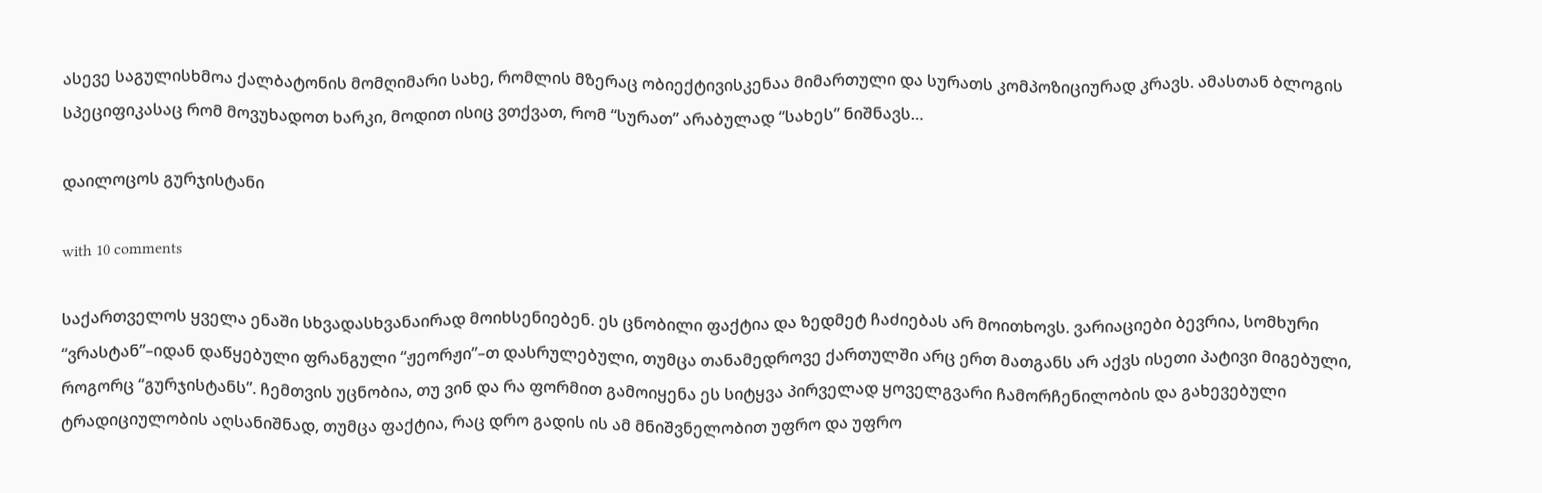ასევე საგულისხმოა ქალბატონის მომღიმარი სახე, რომლის მზერაც ობიექტივისკენაა მიმართული და სურათს კომპოზიციურად კრავს. ამასთან ბლოგის სპეციფიკასაც რომ მოვუხადოთ ხარკი, მოდით ისიც ვთქვათ, რომ “სურათ” არაბულად “სახეს” ნიშნავს…

დაილოცოს გურჯისტანი

with 10 comments

საქართველოს ყველა ენაში სხვადასხვანაირად მოიხსენიებენ. ეს ცნობილი ფაქტია და ზედმეტ ჩაძიებას არ მოითხოვს. ვარიაციები ბევრია, სომხური “ვრასტან”–იდან დაწყებული ფრანგული “ჟეორჟი”–თ დასრულებული, თუმცა თანამედროვე ქართულში არც ერთ მათგანს არ აქვს ისეთი პატივი მიგებული, როგორც “გურჯისტანს”. ჩემთვის უცნობია, თუ ვინ და რა ფორმით გამოიყენა ეს სიტყვა პირველად ყოველგვარი ჩამორჩენილობის და გახევებული ტრადიციულობის აღსანიშნად, თუმცა ფაქტია, რაც დრო გადის ის ამ მნიშვნელობით უფრო და უფრო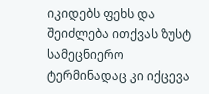იკიდებს ფეხს და შეიძლება ითქვას ზუსტ სამეცნიერო ტერმინადაც კი იქცევა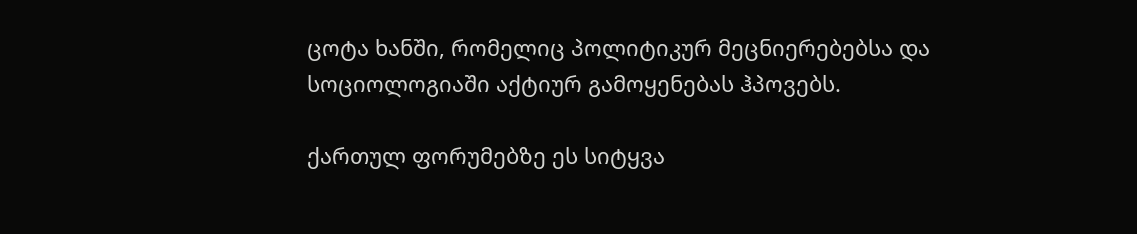ცოტა ხანში, რომელიც პოლიტიკურ მეცნიერებებსა და სოციოლოგიაში აქტიურ გამოყენებას ჰპოვებს.

ქართულ ფორუმებზე ეს სიტყვა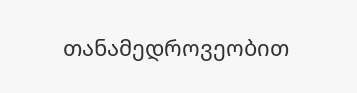თანამედროვეობით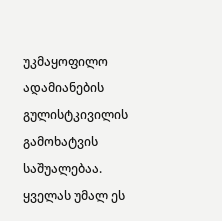უკმაყოფილო ადამიანების გულისტკივილის გამოხატვის საშუალებაა. ყველას უმალ ეს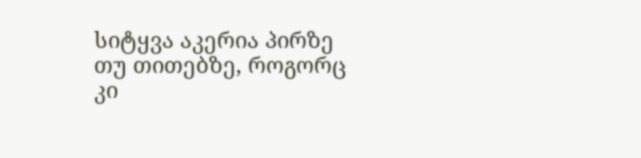სიტყვა აკერია პირზე თუ თითებზე, როგორც კი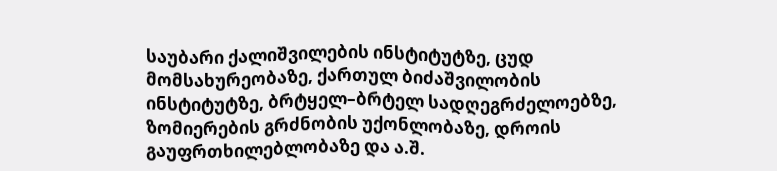საუბარი ქალიშვილების ინსტიტუტზე, ცუდ მომსახურეობაზე, ქართულ ბიძაშვილობის ინსტიტუტზე, ბრტყელ–ბრტელ სადღეგრძელოებზე, ზომიერების გრძნობის უქონლობაზე, დროის გაუფრთხილებლობაზე და ა.შ.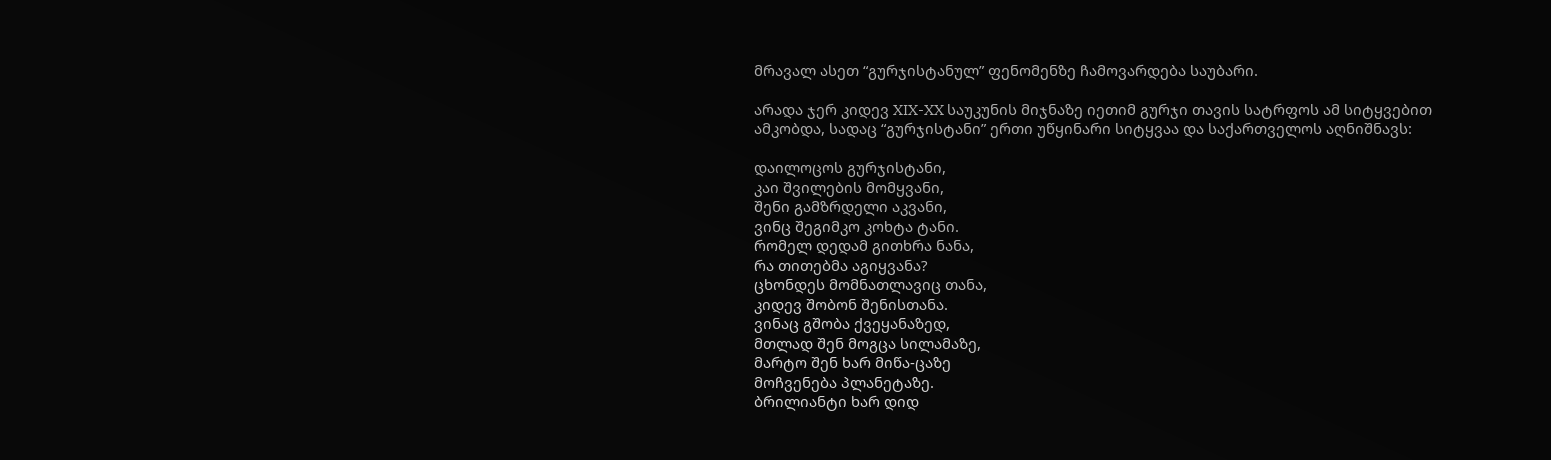მრავალ ასეთ “გურჯისტანულ” ფენომენზე ჩამოვარდება საუბარი.

არადა ჯერ კიდევ XIX-XX საუკუნის მიჯნაზე იეთიმ გურჯი თავის სატრფოს ამ სიტყვებით ამკობდა, სადაც “გურჯისტანი” ერთი უწყინარი სიტყვაა და საქართველოს აღნიშნავს:

დაილოცოს გურჯისტანი,
კაი შვილების მომყვანი,
შენი გამზრდელი აკვანი,
ვინც შეგიმკო კოხტა ტანი.
რომელ დედამ გითხრა ნანა,
რა თითებმა აგიყვანა?
ცხონდეს მომნათლავიც თანა,
კიდევ შობონ შენისთანა.
ვინაც გშობა ქვეყანაზედ,
მთლად შენ მოგცა სილამაზე,
მარტო შენ ხარ მიწა-ცაზე
მოჩვენება პლანეტაზე.
ბრილიანტი ხარ დიდ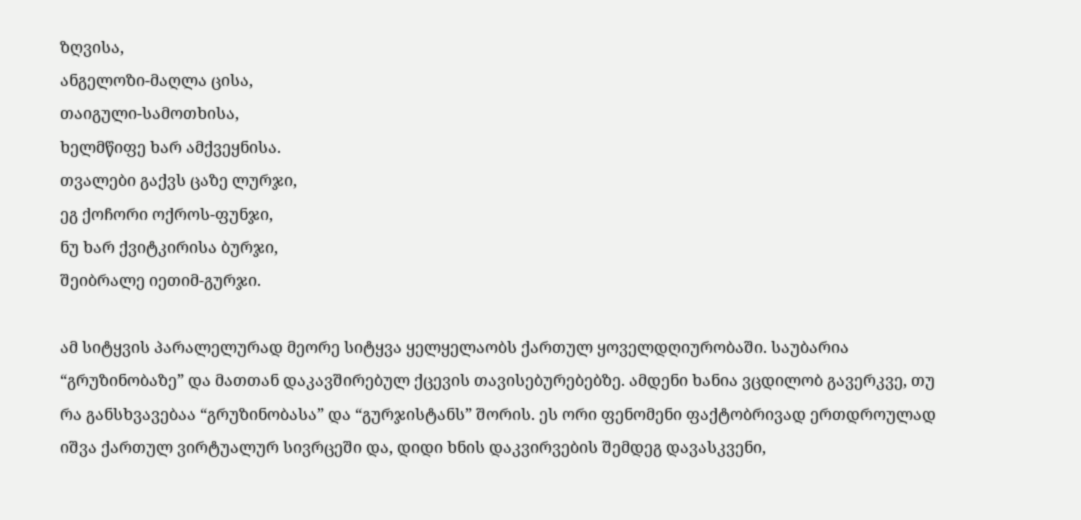ზღვისა,
ანგელოზი-მაღლა ცისა,
თაიგული-სამოთხისა,
ხელმწიფე ხარ ამქვეყნისა.
თვალები გაქვს ცაზე ლურჯი,
ეგ ქოჩორი ოქროს-ფუნჯი,
ნუ ხარ ქვიტკირისა ბურჯი,
შეიბრალე იეთიმ-გურჯი.

ამ სიტყვის პარალელურად მეორე სიტყვა ყელყელაობს ქართულ ყოველდღიურობაში. საუბარია “გრუზინობაზე” და მათთან დაკავშირებულ ქცევის თავისებურებებზე. ამდენი ხანია ვცდილობ გავერკვე, თუ რა განსხვავებაა “გრუზინობასა” და “გურჯისტანს” შორის. ეს ორი ფენომენი ფაქტობრივად ერთდროულად იშვა ქართულ ვირტუალურ სივრცეში და, დიდი ხნის დაკვირვების შემდეგ დავასკვენი,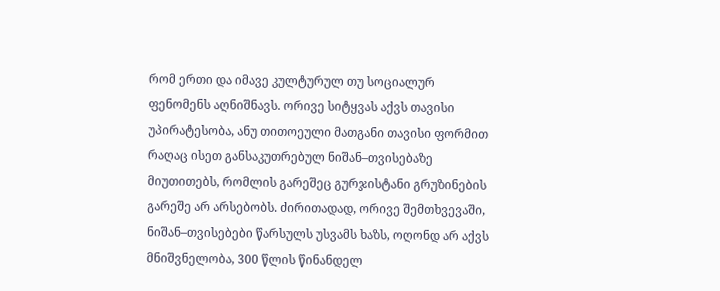რომ ერთი და იმავე კულტურულ თუ სოციალურ ფენომენს აღნიშნავს. ორივე სიტყვას აქვს თავისი უპირატესობა, ანუ თითოეული მათგანი თავისი ფორმით რაღაც ისეთ განსაკუთრებულ ნიშან–თვისებაზე მიუთითებს, რომლის გარეშეც გურჯისტანი გრუზინების გარეშე არ არსებობს. ძირითადად, ორივე შემთხვევაში, ნიშან–თვისებები წარსულს უსვამს ხაზს, ოღონდ არ აქვს მნიშვნელობა, 300 წლის წინანდელ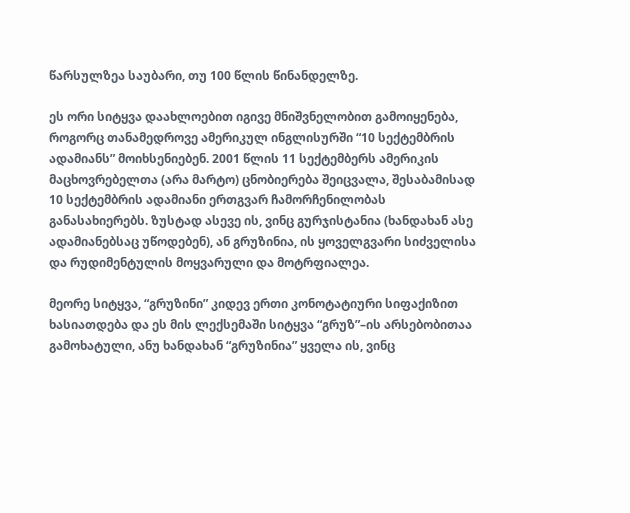წარსულზეა საუბარი, თუ 100 წლის წინანდელზე.

ეს ორი სიტყვა დაახლოებით იგივე მნიშვნელობით გამოიყენება, როგორც თანამედროვე ამერიკულ ინგლისურში “10 სექტემბრის ადამიანს” მოიხსენიებენ. 2001 წლის 11 სექტემბერს ამერიკის მაცხოვრებელთა (არა მარტო) ცნობიერება შეიცვალა, შესაბამისად 10 სექტემბრის ადამიანი ერთგვარ ჩამორჩენილობას განასახიერებს. ზუსტად ასევე ის, ვინც გურჯისტანია (ხანდახან ასე ადამიანებსაც უწოდებენ), ან გრუზინია, ის ყოველგვარი სიძველისა და რუდიმენტულის მოყვარული და მოტრფიალეა.

მეორე სიტყვა, “გრუზინი” კიდევ ერთი კონოტატიური სიფაქიზით ხასიათდება და ეს მის ლექსემაში სიტყვა “გრუზ”–ის არსებობითაა გამოხატული, ანუ ხანდახან “გრუზინია” ყველა ის, ვინც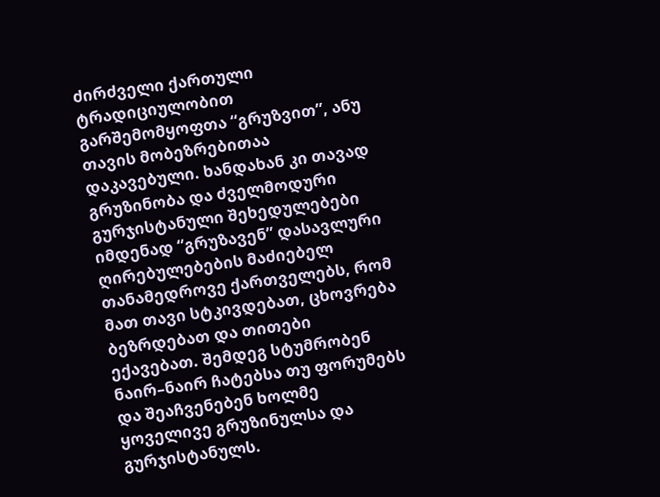ძირძველი ქართული ტრადიციულობით გარშემომყოფთა “გრუზვით”, ანუ თავის მობეზრებითაა დაკავებული. ხანდახან კი თავად გრუზინობა და ძველმოდური გურჯისტანული შეხედულებები იმდენად “გრუზავენ” დასავლური ღირებულებების მაძიებელ თანამედროვე ქართველებს, რომ მათ თავი სტკივდებათ, ცხოვრება ბეზრდებათ და თითები ექავებათ. შემდეგ სტუმრობენ ნაირ–ნაირ ჩატებსა თუ ფორუმებს და შეაჩვენებენ ხოლმე ყოველივე გრუზინულსა და გურჯისტანულს.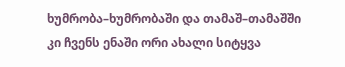ხუმრობა–ხუმრობაში და თამაშ–თამაშში კი ჩვენს ენაში ორი ახალი სიტყვა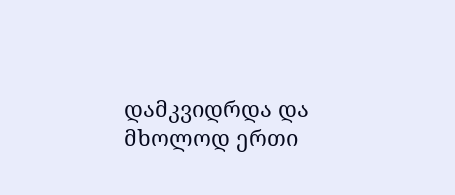დამკვიდრდა და მხოლოდ ერთი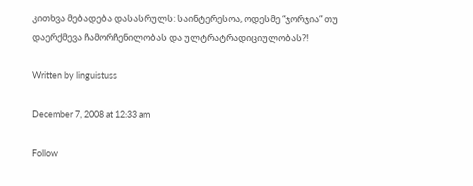კითხვა მებადება დასასრულს: საინტერესოა, ოდესმე “ჯორჯია” თუ დაერქმევა ჩამორჩენილობას და ულტრატრადიციულობას?!

Written by linguistuss

December 7, 2008 at 12:33 am

Follow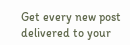Get every new post delivered to your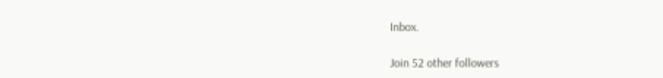Inbox.

Join 52 other followers